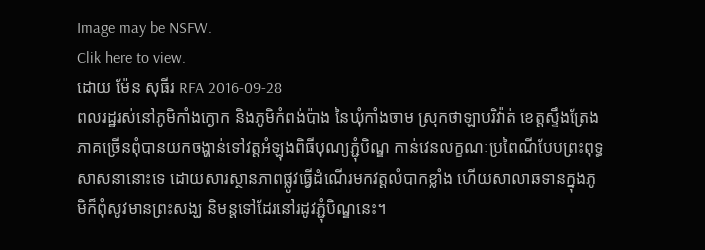Image may be NSFW.
Clik here to view.
ដោយ ម៉ែន សុធីរ RFA 2016-09-28
ពលរដ្ឋរស់នៅភូមិកាំងក្ងោក និងភូមិកំពង់ប៉ាង នៃឃុំកាំងចាម ស្រុកថាឡាបរិវ៉ាត់ ខេត្តស្ទឹងត្រែង ភាគច្រើនពុំបានយកចង្ហាន់ទៅវត្តអំឡុងពិធីបុណ្យភ្ជុំបិណ្ឌ កាន់វេនលក្ខណៈប្រពៃណីបែបព្រះពុទ្ធសាសនានោះទេ ដោយសារស្ថានភាពផ្លូវធ្វើដំណើរមកវត្តលំបាកខ្លាំង ហើយសាលាឆទានក្នុងភូមិក៏ពុំសូវមានព្រះសង្ឃ និមន្តទៅដែរនៅរដូវភ្ជុំបិណ្ឌនេះ។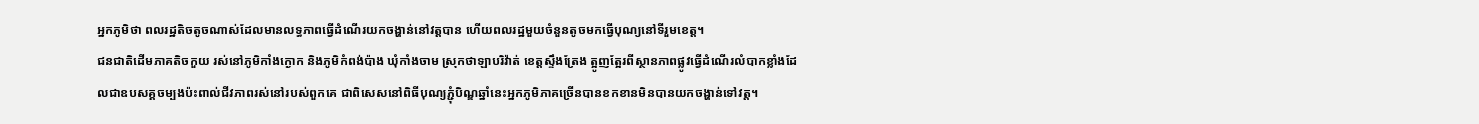អ្នកភូមិថា ពលរដ្ឋតិចតូចណាស់ដែលមានលទ្ធភាពធ្វើដំណើរយកចង្ហាន់នៅវត្តបាន ហើយពលរដ្ឋមួយចំនួនតូចមកធ្វើបុណ្យនៅទីរួមខេត្ត។
ជនជាតិដើមភាគតិចកួយ រស់នៅភូមិកាំងក្ងោក និងភូមិកំពង់ប៉ាង ឃុំកាំងចាម ស្រុកថាឡាបរិវ៉ាត់ ខេត្តស្ទឹងត្រែង ត្អូញត្អែរពីស្ថានភាពផ្លូវធ្វើដំណើរលំបាកខ្លាំងដែលជាឧបសគ្គចម្បងប៉ះពាល់ជីវភាពរស់នៅរបស់ពួកគេ ជាពិសេសនៅពិធីបុណ្យភ្ជុំបិណ្ឌឆ្នាំនេះអ្នកភូមិភាគច្រើនបានខកខានមិនបានយកចង្ហាន់ទៅវត្ត។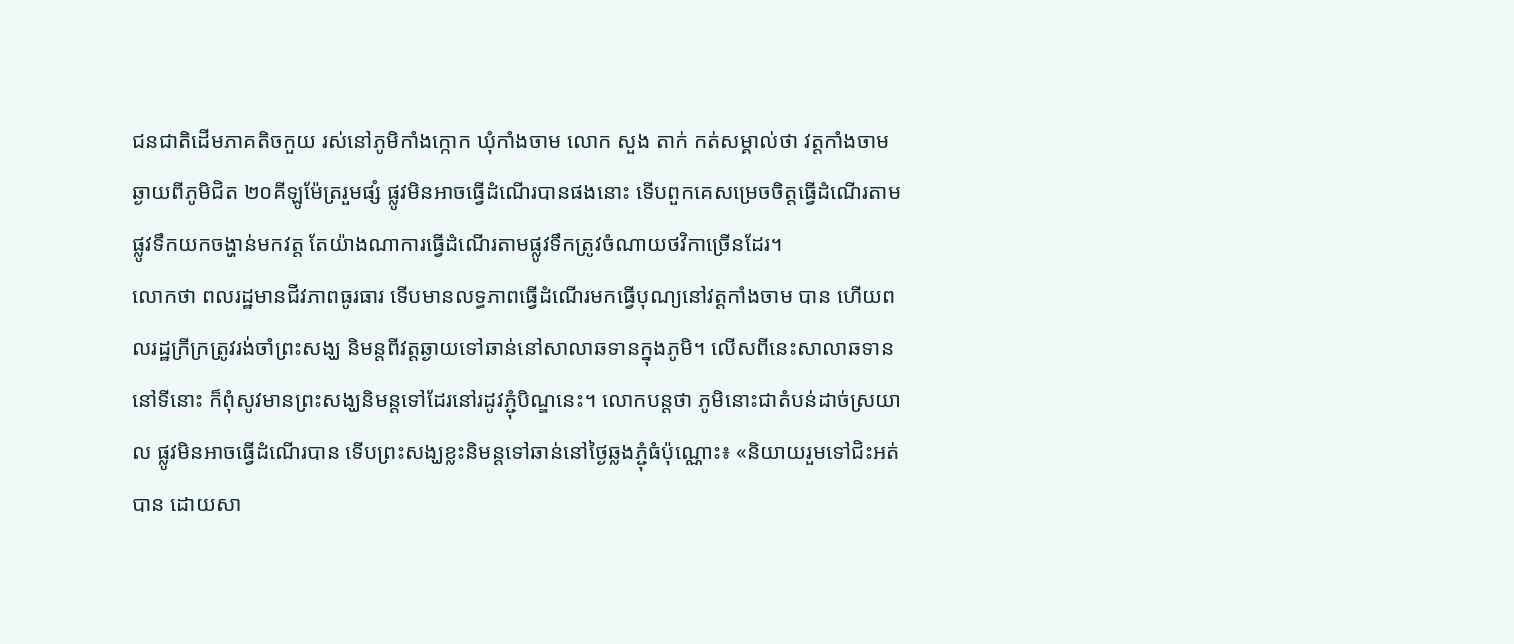ជនជាតិដើមភាគតិចកួយ រស់នៅភូមិកាំងក្កោក ឃុំកាំងចាម លោក សួង តាក់ កត់សម្គាល់ថា វត្តកាំងចាម ឆ្ងាយពីភូមិជិត ២០គីឡូម៉ែត្ររួមផ្សំ ផ្លូវមិនអាចធ្វើដំណើរបានផងនោះ ទើបពួកគេសម្រេចចិត្តធ្វើដំណើរតាមផ្លូវទឹកយកចង្ហាន់មកវត្ត តែយ៉ាងណាការធ្វើដំណើរតាមផ្លូវទឹកត្រូវចំណាយថវិកាច្រើនដែរ។
លោកថា ពលរដ្ឋមានជីវភាពធូរធារ ទើបមានលទ្ធភាពធ្វើដំណើរមកធ្វើបុណ្យនៅវត្តកាំងចាម បាន ហើយពលរដ្ឋក្រីក្រត្រូវរង់ចាំព្រះសង្ឃ និមន្តពីវត្តឆ្ងាយទៅឆាន់នៅសាលាឆទានក្នុងភូមិ។ លើសពីនេះសាលាឆទាននៅទីនោះ ក៏ពុំសូវមានព្រះសង្ឃនិមន្តទៅដែរនៅរដូវភ្ជុំបិណ្ឌនេះ។ លោកបន្តថា ភូមិនោះជាតំបន់ដាច់ស្រយាល ផ្លូវមិនអាចធ្វើដំណើរបាន ទើបព្រះសង្ឃខ្លះនិមន្តទៅឆាន់នៅថ្ងៃឆ្លងភ្ជុំធំប៉ុណ្ណោះ៖ «និយាយរួមទៅជិះអត់បាន ដោយសា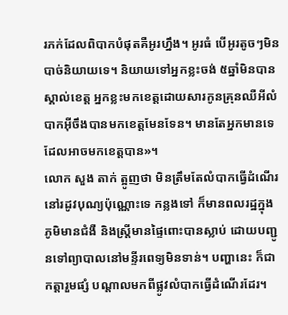រភក់ដែលពិបាកបំផុតគឺអូរហ្នឹង។ អូរធំ បើអូរតូចៗមិនបាច់និយាយទេ។ និយាយទៅអ្នកខ្លះចង់ ៥ឆ្នាំមិនបានស្គាល់ខេត្ត អ្នកខ្លះមកខេត្តដោយសារកូនគ្រុនឈឺអីលំបាកអ៊ីចឹងបានមកខេត្តមែនទែន។ មានតែអ្នកមានទេ ដែលអាចមកខេត្តបាន»។
លោក សួង តាក់ ត្អូញថា មិនត្រឹមតែលំបាកធ្វើដំណើរនៅរដូវបុណ្យប៉ុណ្ណោះទេ កន្លងទៅ ក៏មានពលរដ្ឋក្នុងភូមិមានជំងឺ និងស្ត្រីមានផ្ទៃពោះបានស្លាប់ ដោយបញ្ជូនទៅព្យាបាលនៅមន្ទីរពេទ្យមិនទាន់។ បញ្ហានេះ ក៏ជាកត្តារួមផ្សំ បណ្ដាលមកពីផ្លូវលំបាកធ្វើដំណើរដែរ។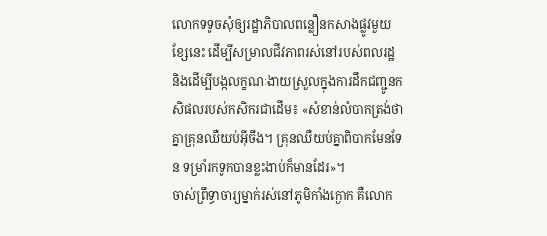លោកទទូចសុំឲ្យរដ្ឋាភិបាលពន្លឿនកសាងផ្លូវមួយខ្សែនេះ ដើម្បីសម្រាលជីវភាពរស់នៅរបស់ពលរដ្ឋ និងដើម្បីបង្កលក្ខណៈងាយស្រួលក្នុងការដឹកជញ្ជូនកសិផលរបស់កសិករជាដើម៖ «សំខាន់លំបាកត្រង់ថា គ្នាគ្រុនឈឺយប់អ៊ីចឹង។ គ្រុនឈឺយប់គ្នាពិបាកមែនទែន ទម្រាំរកទូកបានខ្លះងាប់ក៏មានដែរ»។
ចាស់ព្រឹទ្ធាចារ្យម្នាក់រស់នៅភូមិកាំងក្ងោក គឺលោក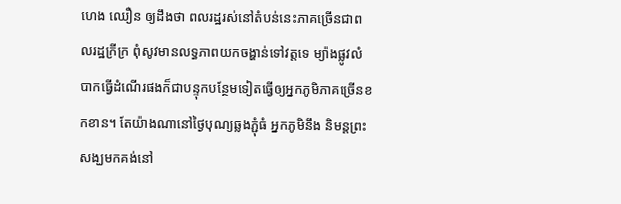ហេង ឈឿន ឲ្យដឹងថា ពលរដ្ឋរស់នៅតំបន់នេះភាគច្រើនជាពលរដ្ឋក្រីក្រ ពុំសូវមានលទ្ធភាពយកចង្ហាន់ទៅវត្តទេ ម្យ៉ាងផ្លូវលំបាកធ្វើដំណើរផងក៏ជាបន្ទុកបន្ថែមទៀតធ្វើឲ្យអ្នកភូមិភាគច្រើនខកខាន។ តែយ៉ាងណានៅថ្ងៃបុណ្យឆ្លងភ្ជុំធំ អ្នកភូមិនឹង និមន្តព្រះសង្ឃមកគង់នៅ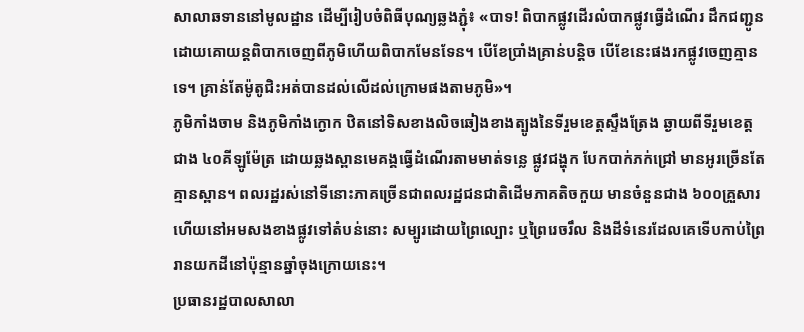សាលាឆទាននៅមូលដ្ឋាន ដើម្បីរៀបចំពិធីបុណ្យឆ្លងភ្ជុំ៖ «បាទ! ពិបាកផ្លូវដើរលំបាកផ្លូវធ្វើដំណើរ ដឹកជញ្ជូនដោយគោយន្តពិបាកចេញពីភូមិហើយពិបាកមែនទែន។ បើខែប្រាំងគ្រាន់បន្តិច បើខែនេះផងរកផ្លូវចេញគ្មានទេ។ គ្រាន់តែម៉ូតូជិះអត់បានដល់លើដល់ក្រោមផងតាមភូមិ»។
ភូមិកាំងចាម និងភូមិកាំងក្ងោក ឋិតនៅទិសខាងលិចឆៀងខាងត្បូងនៃទីរួមខេត្តស្ទឹងត្រែង ឆ្ងាយពីទីរួមខេត្តជាង ៤០គីឡូម៉ែត្រ ដោយឆ្លងស្ពានមេគង្គធ្វើដំណើរតាមមាត់ទន្លេ ផ្លូវជង្ហុក បែកបាក់ភក់ជ្រៅ មានអូរច្រើនតែគ្មានស្ពាន។ ពលរដ្ឋរស់នៅទីនោះភាគច្រើនជាពលរដ្ឋជនជាតិដើមភាគតិចកួយ មានចំនួនជាង ៦០០គ្រួសារ ហើយនៅអមសងខាងផ្លូវទៅតំបន់នោះ សម្បូរដោយព្រៃល្បោះ ឬព្រៃរេចរឹល និងដីទំនេរដែលគេទើបកាប់ព្រៃរានយកដីនៅប៉ុន្មានឆ្នាំចុងក្រោយនេះ។
ប្រធានរដ្ឋបាលសាលា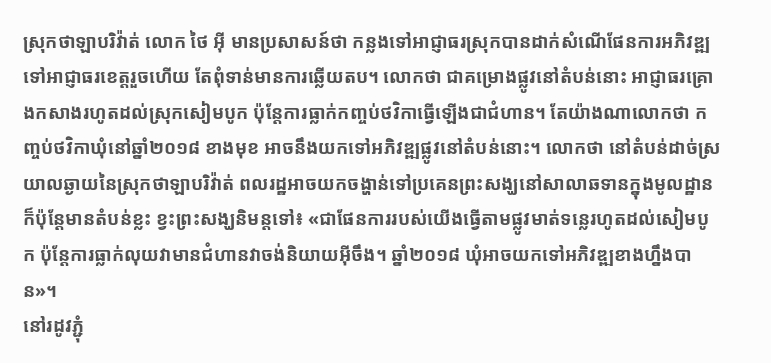ស្រុកថាឡាបរិវ៉ាត់ លោក ថៃ អ៊ី មានប្រសាសន៍ថា កន្លងទៅអាជ្ញាធរស្រុកបានដាក់សំណើផែនការអភិវឌ្ឍ ទៅអាជ្ញាធរខេត្តរួចហើយ តែពុំទាន់មានការឆ្លើយតប។ លោកថា ជាគម្រោងផ្លូវនៅតំបន់នោះ អាជ្ញាធរគ្រោងកសាងរហូតដល់ស្រុកសៀមបូក ប៉ុន្តែការធ្លាក់កញ្ចប់ថវិកាធ្វើឡើងជាជំហាន។ តែយ៉ាងណាលោកថា កញ្ចប់ថវិកាឃុំនៅឆ្នាំ២០១៨ ខាងមុខ អាចនឹងយកទៅអភិវឌ្ឍផ្លូវនៅតំបន់នោះ។ លោកថា នៅតំបន់ដាច់ស្រយាលឆ្ងាយនៃស្រុកថាឡាបរិវ៉ាត់ ពលរដ្ឋអាចយកចង្ហាន់ទៅប្រគេនព្រះសង្ឃនៅសាលាឆទានក្នុងមូលដ្ឋាន ក៏ប៉ុន្តែមានតំបន់ខ្លះ ខ្វះព្រះសង្ឃនិមន្តទៅ៖ «ជាផែនការរបស់យើងធ្វើតាមផ្លូវមាត់ទន្លេរហូតដល់សៀមបូក ប៉ុន្តែការធ្លាក់លុយវាមានជំហានវាចង់និយាយអ៊ីចឹង។ ឆ្នាំ២០១៨ ឃុំអាចយកទៅអភិវឌ្ឍខាងហ្នឹងបាន»។
នៅរដូវភ្ជុំ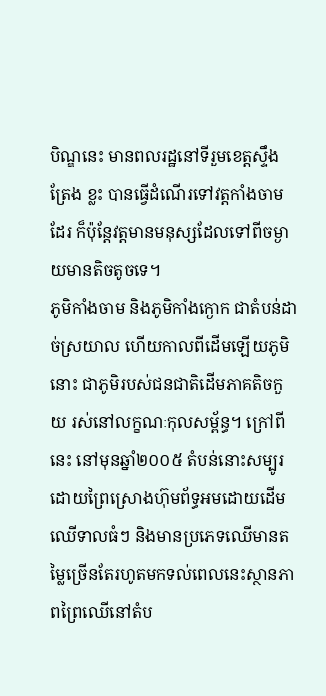បិណ្ឌនេះ មានពលរដ្ឋនៅទីរួមខេត្តស្ទឹងត្រែង ខ្លះ បានធ្វើដំណើរទៅវត្តកាំងចាម ដែរ ក៏ប៉ុន្តែវត្តមានមនុស្សដែលទៅពីចម្ងាយមានតិចតូចទេ។
ភូមិកាំងចាម និងភូមិកាំងក្ងោក ជាតំបន់ដាច់ស្រយាល ហើយកាលពីដើមឡើយភូមិនោះ ជាភូមិរបស់ជនជាតិដើមភាគតិចកួយ រស់នៅលក្ខណៈកុលសម្ព័ន្ធ។ ក្រៅពីនេះ នៅមុនឆ្នាំ២០០៥ តំបន់នោះសម្បូរដោយព្រៃស្រោងហ៊ុមព័ទ្ធអមដោយដើមឈើទាលធំៗ និងមានប្រភេទឈើមានតម្លៃច្រើនតែរហូតមកទល់ពេលនេះស្ថានភាពព្រៃឈើនៅតំប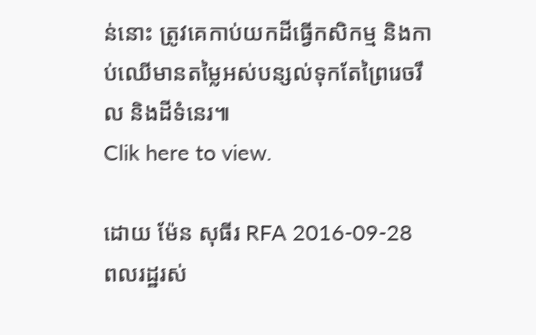ន់នោះ ត្រូវគេកាប់យកដីធ្វើកសិកម្ម និងកាប់ឈើមានតម្លៃអស់បន្សល់ទុកតែព្រៃរេចរឹល និងដីទំនេរ៕
Clik here to view.

ដោយ ម៉ែន សុធីរ RFA 2016-09-28
ពលរដ្ឋរស់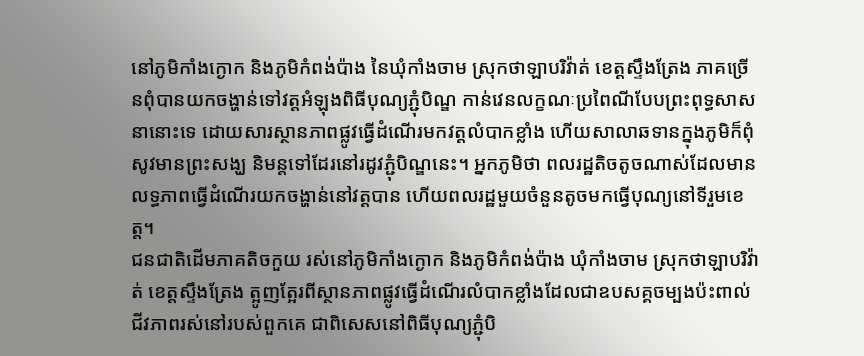នៅភូមិកាំងក្ងោក និងភូមិកំពង់ប៉ាង នៃឃុំកាំងចាម ស្រុកថាឡាបរិវ៉ាត់ ខេត្តស្ទឹងត្រែង ភាគច្រើនពុំបានយកចង្ហាន់ទៅវត្តអំឡុងពិធីបុណ្យភ្ជុំបិណ្ឌ កាន់វេនលក្ខណៈប្រពៃណីបែបព្រះពុទ្ធសាសនានោះទេ ដោយសារស្ថានភាពផ្លូវធ្វើដំណើរមកវត្តលំបាកខ្លាំង ហើយសាលាឆទានក្នុងភូមិក៏ពុំសូវមានព្រះសង្ឃ និមន្តទៅដែរនៅរដូវភ្ជុំបិណ្ឌនេះ។ អ្នកភូមិថា ពលរដ្ឋតិចតូចណាស់ដែលមានលទ្ធភាពធ្វើដំណើរយកចង្ហាន់នៅវត្តបាន ហើយពលរដ្ឋមួយចំនួនតូចមកធ្វើបុណ្យនៅទីរួមខេត្ត។
ជនជាតិដើមភាគតិចកួយ រស់នៅភូមិកាំងក្ងោក និងភូមិកំពង់ប៉ាង ឃុំកាំងចាម ស្រុកថាឡាបរិវ៉ាត់ ខេត្តស្ទឹងត្រែង ត្អូញត្អែរពីស្ថានភាពផ្លូវធ្វើដំណើរលំបាកខ្លាំងដែលជាឧបសគ្គចម្បងប៉ះពាល់ជីវភាពរស់នៅរបស់ពួកគេ ជាពិសេសនៅពិធីបុណ្យភ្ជុំបិ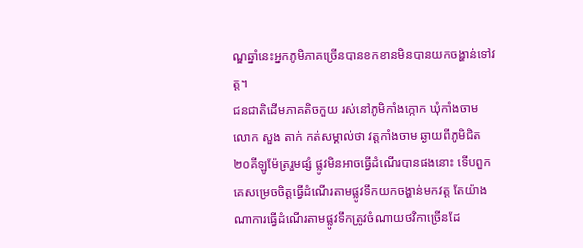ណ្ឌឆ្នាំនេះអ្នកភូមិភាគច្រើនបានខកខានមិនបានយកចង្ហាន់ទៅវត្ត។
ជនជាតិដើមភាគតិចកួយ រស់នៅភូមិកាំងក្កោក ឃុំកាំងចាម លោក សួង តាក់ កត់សម្គាល់ថា វត្តកាំងចាម ឆ្ងាយពីភូមិជិត ២០គីឡូម៉ែត្ររួមផ្សំ ផ្លូវមិនអាចធ្វើដំណើរបានផងនោះ ទើបពួកគេសម្រេចចិត្តធ្វើដំណើរតាមផ្លូវទឹកយកចង្ហាន់មកវត្ត តែយ៉ាងណាការធ្វើដំណើរតាមផ្លូវទឹកត្រូវចំណាយថវិកាច្រើនដែ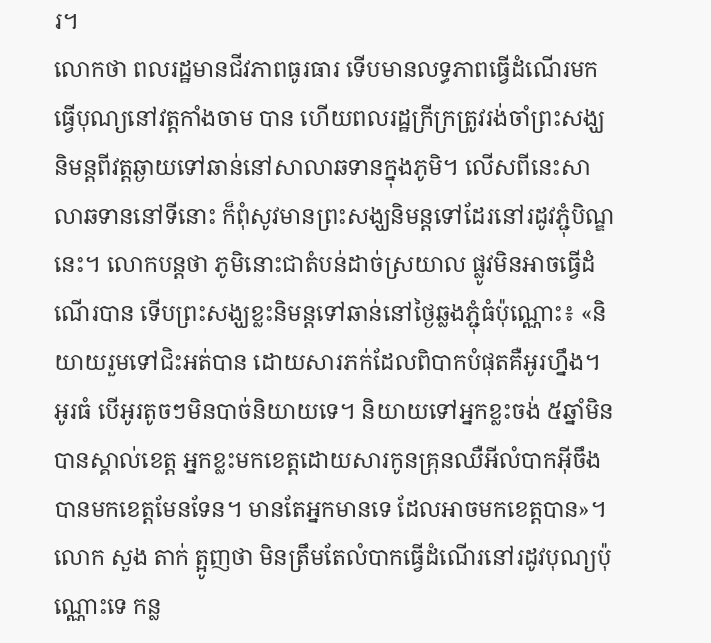រ។
លោកថា ពលរដ្ឋមានជីវភាពធូរធារ ទើបមានលទ្ធភាពធ្វើដំណើរមកធ្វើបុណ្យនៅវត្តកាំងចាម បាន ហើយពលរដ្ឋក្រីក្រត្រូវរង់ចាំព្រះសង្ឃ និមន្តពីវត្តឆ្ងាយទៅឆាន់នៅសាលាឆទានក្នុងភូមិ។ លើសពីនេះសាលាឆទាននៅទីនោះ ក៏ពុំសូវមានព្រះសង្ឃនិមន្តទៅដែរនៅរដូវភ្ជុំបិណ្ឌនេះ។ លោកបន្តថា ភូមិនោះជាតំបន់ដាច់ស្រយាល ផ្លូវមិនអាចធ្វើដំណើរបាន ទើបព្រះសង្ឃខ្លះនិមន្តទៅឆាន់នៅថ្ងៃឆ្លងភ្ជុំធំប៉ុណ្ណោះ៖ «និយាយរួមទៅជិះអត់បាន ដោយសារភក់ដែលពិបាកបំផុតគឺអូរហ្នឹង។ អូរធំ បើអូរតូចៗមិនបាច់និយាយទេ។ និយាយទៅអ្នកខ្លះចង់ ៥ឆ្នាំមិនបានស្គាល់ខេត្ត អ្នកខ្លះមកខេត្តដោយសារកូនគ្រុនឈឺអីលំបាកអ៊ីចឹងបានមកខេត្តមែនទែន។ មានតែអ្នកមានទេ ដែលអាចមកខេត្តបាន»។
លោក សួង តាក់ ត្អូញថា មិនត្រឹមតែលំបាកធ្វើដំណើរនៅរដូវបុណ្យប៉ុណ្ណោះទេ កន្ល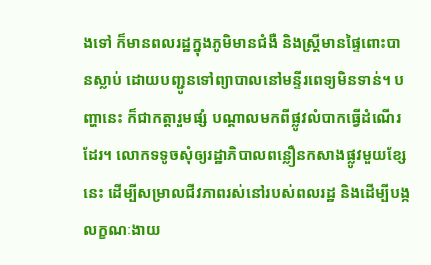ងទៅ ក៏មានពលរដ្ឋក្នុងភូមិមានជំងឺ និងស្ត្រីមានផ្ទៃពោះបានស្លាប់ ដោយបញ្ជូនទៅព្យាបាលនៅមន្ទីរពេទ្យមិនទាន់។ បញ្ហានេះ ក៏ជាកត្តារួមផ្សំ បណ្ដាលមកពីផ្លូវលំបាកធ្វើដំណើរដែរ។ លោកទទូចសុំឲ្យរដ្ឋាភិបាលពន្លឿនកសាងផ្លូវមួយខ្សែនេះ ដើម្បីសម្រាលជីវភាពរស់នៅរបស់ពលរដ្ឋ និងដើម្បីបង្កលក្ខណៈងាយ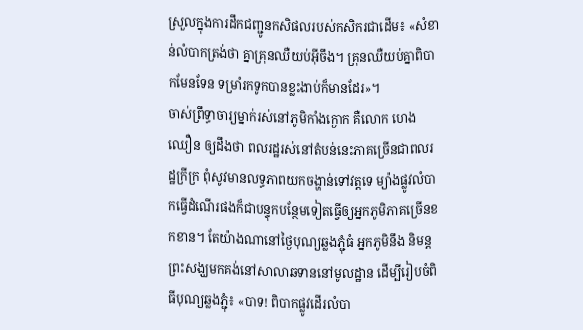ស្រួលក្នុងការដឹកជញ្ជូនកសិផលរបស់កសិករជាដើម៖ «សំខាន់លំបាកត្រង់ថា គ្នាគ្រុនឈឺយប់អ៊ីចឹង។ គ្រុនឈឺយប់គ្នាពិបាកមែនទែន ទម្រាំរកទូកបានខ្លះងាប់ក៏មានដែរ»។
ចាស់ព្រឹទ្ធាចារ្យម្នាក់រស់នៅភូមិកាំងក្ងោក គឺលោក ហេង ឈឿន ឲ្យដឹងថា ពលរដ្ឋរស់នៅតំបន់នេះភាគច្រើនជាពលរដ្ឋក្រីក្រ ពុំសូវមានលទ្ធភាពយកចង្ហាន់ទៅវត្តទេ ម្យ៉ាងផ្លូវលំបាកធ្វើដំណើរផងក៏ជាបន្ទុកបន្ថែមទៀតធ្វើឲ្យអ្នកភូមិភាគច្រើនខកខាន។ តែយ៉ាងណានៅថ្ងៃបុណ្យឆ្លងភ្ជុំធំ អ្នកភូមិនឹង និមន្តព្រះសង្ឃមកគង់នៅសាលាឆទាននៅមូលដ្ឋាន ដើម្បីរៀបចំពិធីបុណ្យឆ្លងភ្ជុំ៖ «បាទ! ពិបាកផ្លូវដើរលំបា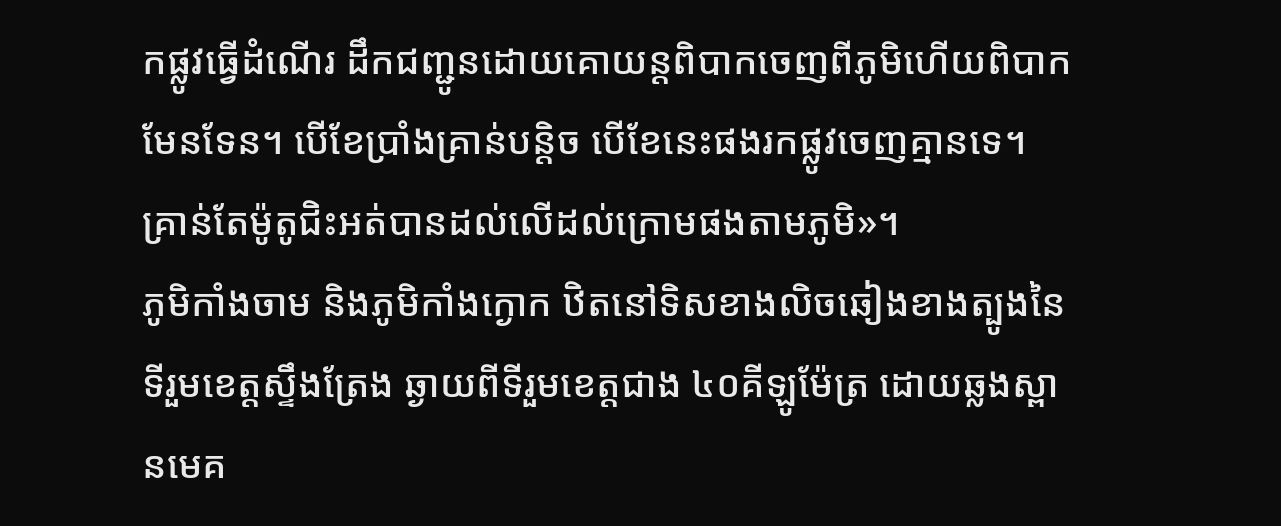កផ្លូវធ្វើដំណើរ ដឹកជញ្ជូនដោយគោយន្តពិបាកចេញពីភូមិហើយពិបាកមែនទែន។ បើខែប្រាំងគ្រាន់បន្តិច បើខែនេះផងរកផ្លូវចេញគ្មានទេ។ គ្រាន់តែម៉ូតូជិះអត់បានដល់លើដល់ក្រោមផងតាមភូមិ»។
ភូមិកាំងចាម និងភូមិកាំងក្ងោក ឋិតនៅទិសខាងលិចឆៀងខាងត្បូងនៃទីរួមខេត្តស្ទឹងត្រែង ឆ្ងាយពីទីរួមខេត្តជាង ៤០គីឡូម៉ែត្រ ដោយឆ្លងស្ពានមេគ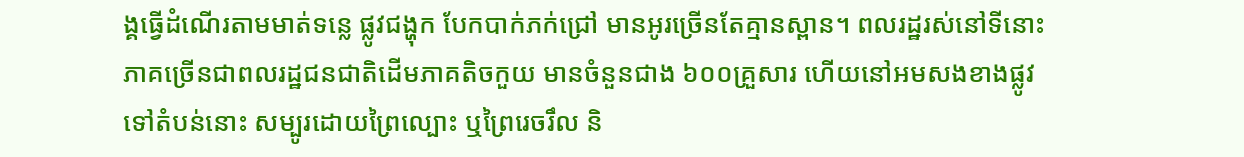ង្គធ្វើដំណើរតាមមាត់ទន្លេ ផ្លូវជង្ហុក បែកបាក់ភក់ជ្រៅ មានអូរច្រើនតែគ្មានស្ពាន។ ពលរដ្ឋរស់នៅទីនោះភាគច្រើនជាពលរដ្ឋជនជាតិដើមភាគតិចកួយ មានចំនួនជាង ៦០០គ្រួសារ ហើយនៅអមសងខាងផ្លូវទៅតំបន់នោះ សម្បូរដោយព្រៃល្បោះ ឬព្រៃរេចរឹល និ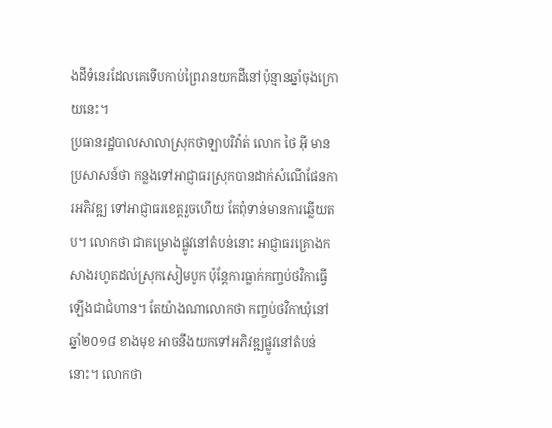ងដីទំនេរដែលគេទើបកាប់ព្រៃរានយកដីនៅប៉ុន្មានឆ្នាំចុងក្រោយនេះ។
ប្រធានរដ្ឋបាលសាលាស្រុកថាឡាបរិវ៉ាត់ លោក ថៃ អ៊ី មានប្រសាសន៍ថា កន្លងទៅអាជ្ញាធរស្រុកបានដាក់សំណើផែនការអភិវឌ្ឍ ទៅអាជ្ញាធរខេត្តរួចហើយ តែពុំទាន់មានការឆ្លើយតប។ លោកថា ជាគម្រោងផ្លូវនៅតំបន់នោះ អាជ្ញាធរគ្រោងកសាងរហូតដល់ស្រុកសៀមបូក ប៉ុន្តែការធ្លាក់កញ្ចប់ថវិកាធ្វើឡើងជាជំហាន។ តែយ៉ាងណាលោកថា កញ្ចប់ថវិកាឃុំនៅឆ្នាំ២០១៨ ខាងមុខ អាចនឹងយកទៅអភិវឌ្ឍផ្លូវនៅតំបន់នោះ។ លោកថា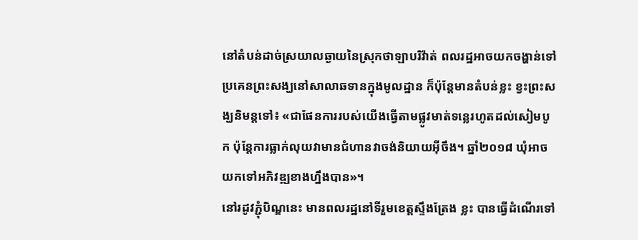នៅតំបន់ដាច់ស្រយាលឆ្ងាយនៃស្រុកថាឡាបរិវ៉ាត់ ពលរដ្ឋអាចយកចង្ហាន់ទៅប្រគេនព្រះសង្ឃនៅសាលាឆទានក្នុងមូលដ្ឋាន ក៏ប៉ុន្តែមានតំបន់ខ្លះ ខ្វះព្រះសង្ឃនិមន្តទៅ៖ «ជាផែនការរបស់យើងធ្វើតាមផ្លូវមាត់ទន្លេរហូតដល់សៀមបូក ប៉ុន្តែការធ្លាក់លុយវាមានជំហានវាចង់និយាយអ៊ីចឹង។ ឆ្នាំ២០១៨ ឃុំអាចយកទៅអភិវឌ្ឍខាងហ្នឹងបាន»។
នៅរដូវភ្ជុំបិណ្ឌនេះ មានពលរដ្ឋនៅទីរួមខេត្តស្ទឹងត្រែង ខ្លះ បានធ្វើដំណើរទៅ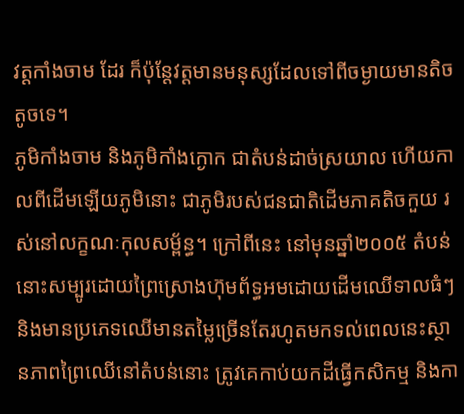វត្តកាំងចាម ដែរ ក៏ប៉ុន្តែវត្តមានមនុស្សដែលទៅពីចម្ងាយមានតិចតូចទេ។
ភូមិកាំងចាម និងភូមិកាំងក្ងោក ជាតំបន់ដាច់ស្រយាល ហើយកាលពីដើមឡើយភូមិនោះ ជាភូមិរបស់ជនជាតិដើមភាគតិចកួយ រស់នៅលក្ខណៈកុលសម្ព័ន្ធ។ ក្រៅពីនេះ នៅមុនឆ្នាំ២០០៥ តំបន់នោះសម្បូរដោយព្រៃស្រោងហ៊ុមព័ទ្ធអមដោយដើមឈើទាលធំៗ និងមានប្រភេទឈើមានតម្លៃច្រើនតែរហូតមកទល់ពេលនេះស្ថានភាពព្រៃឈើនៅតំបន់នោះ ត្រូវគេកាប់យកដីធ្វើកសិកម្ម និងកា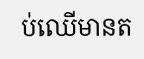ប់ឈើមានត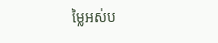ម្លៃអស់ប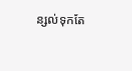ន្សល់ទុកតែ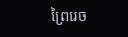ព្រៃរេច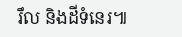រឹល និងដីទំនេរ៕